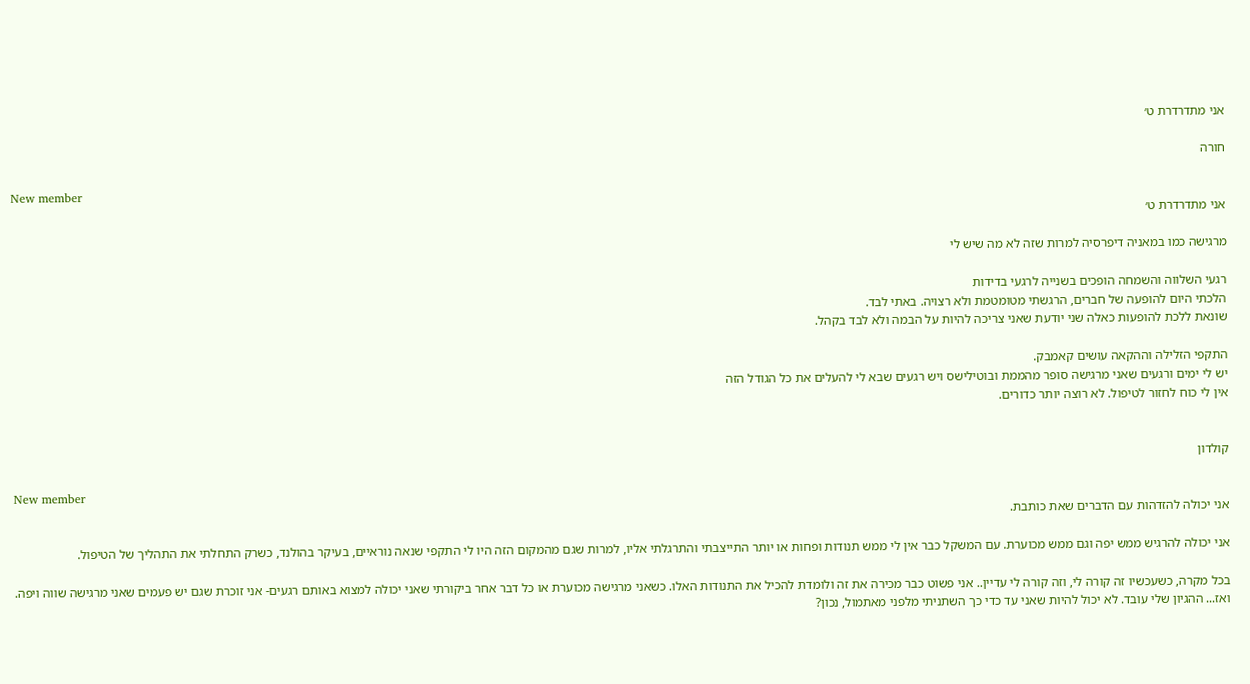אני מתדרדרת ט׳

חורה

New member
אני מתדרדרת ט׳

מרגישה כמו במאניה דיפרסיה למרות שזה לא מה שיש לי

רגעי השלווה והשמחה הופכים בשנייה לרגעי בדידות
הלכתי היום להופעה של חברים, הרגשתי מטומטמת ולא רצויה. באתי לבד.
שונאת ללכת להופעות כאלה שני יודעת שאני צריכה להיות על הבמה ולא לבד בקהל.

התקפי הזלילה וההקאה עושים קאמבק.
יש לי ימים ורגעים שאני מרגישה סופר מהממת ובוטילישס ויש רגעים שבא לי להעלים את כל הגודל הזה
אין לי כוח לחזור לטיפול. לא רוצה יותר כדורים.


קולדון

New member
אני יכולה להזדהות עם הדברים שאת כותבת.

אני יכולה להרגיש ממש יפה וגם ממש מכוערת. עם המשקל כבר אין לי ממש תנודות ופחות או יותר התייצבתי והתרגלתי אליו, למרות שגם מהמקום הזה היו לי התקפי שנאה נוראיים, בעיקר בהולנד, כשרק התחלתי את התהליך של הטיפול.

בכל מקרה, כשעכשיו זה קורה לי, וזה קורה לי עדיין.. אני פשוט כבר מכירה את זה ולומדת להכיל את התנודות האלו. כשאני מרגישה מכוערת או כל דבר אחר ביקורתי שאני יכולה למצוא באותם רגעים- אני זוכרת שגם יש פעמים שאני מרגישה שווה ויפה. ואז... ההגיון שלי עובד. לא יכול להיות שאני עד כדי כך השתניתי מלפני מאתמול, נכון?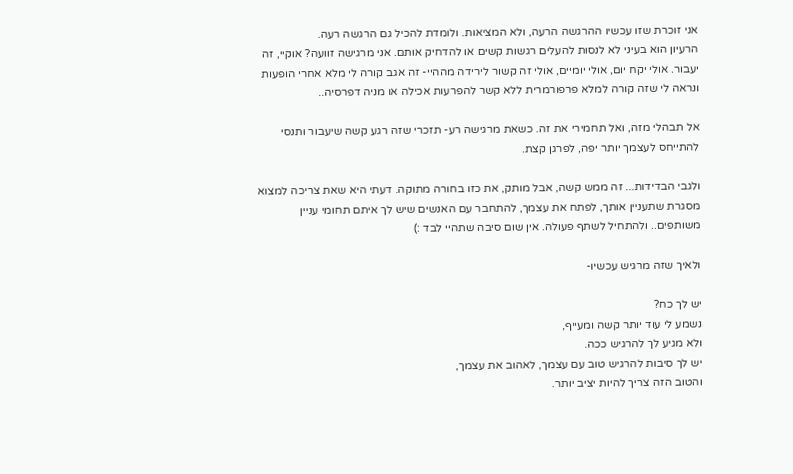אני זוכרת שזו עכשיו ההרגשה הרעה, ולא המציאות. ולומדת להכיל גם הרגשה רעה.
הרעיון הוא בעיני לא לנסות להעלים רגשות קשים או להדחיק אותם. אני מרגישה זוועה? אוקיי, זה יעבור. אולי יקח יום, אולי יומיים, אולי זה קשור לירידה מההיי- זה אגב קורה לי מלא אחרי הופעות ונראה לי שזה קורה למלא פרפורמרית ללא קשר להפרעות אכילה או מניה דפרסיה..

אל תבהלי מזה, ואל תחמירי את זה. כשאת מרגישה רע- תזכרי שזה רגע קשה שיעבור ותנסי להתייחס לעצמך יותר יפה, לפרגן קצת.

ולגבי הבדידות... זה ממש קשה, אבל מותק, את כזו בחורה מתוקה. דעתי היא שאת צריכה למצוא מסגרת שתעניין אותך, לפתח את עצמך, להתחבר עם האנשים שיש לך איתם תחומי עניין משותפים.. ולהתחיל לשתף פעולה. אין שום סיבה שתהיי לבד :)

ולאיך שזה מרגיש עכשיו-

יש לך כח?
נשמע לי עוד יותר קשה ומעייף,
ולא מגיע לך להרגיש ככה.
יש לך סיבות להרגיש טוב עם עצמך, לאהוב את עצמך,
והטוב הזה צריך להיות יציב יותר.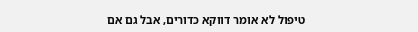טיפול לא אומר דווקא כדורים, אבל גם אם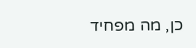כן, מה מפחיד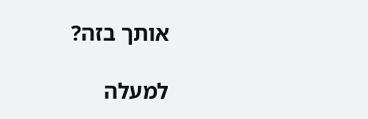אותך בזה?

למעלה